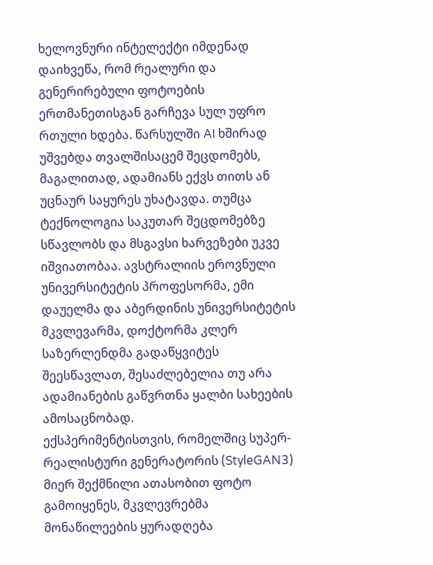ხელოვნური ინტელექტი იმდენად დაიხვეწა, რომ რეალური და გენერირებული ფოტოების ერთმანეთისგან გარჩევა სულ უფრო რთული ხდება. წარსულში AI ხშირად უშვებდა თვალშისაცემ შეცდომებს, მაგალითად, ადამიანს ექვს თითს ან უცნაურ საყურეს უხატავდა. თუმცა ტექნოლოგია საკუთარ შეცდომებზე სწავლობს და მსგავსი ხარვეზები უკვე იშვიათობაა. ავსტრალიის ეროვნული უნივერსიტეტის პროფესორმა, ემი დაუელმა და აბერდინის უნივერსიტეტის მკვლევარმა, დოქტორმა კლერ საზერლენდმა გადაწყვიტეს შეესწავლათ, შესაძლებელია თუ არა ადამიანების გაწვრთნა ყალბი სახეების ამოსაცნობად.
ექსპერიმენტისთვის, რომელშიც სუპერ-რეალისტური გენერატორის (StyleGAN3) მიერ შექმნილი ათასობით ფოტო გამოიყენეს, მკვლევრებმა მონაწილეების ყურადღება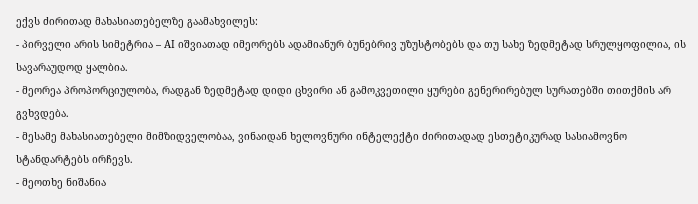ექვს ძირითად მახასიათებელზე გაამახვილეს:
- პირველი არის სიმეტრია – AI იშვიათად იმეორებს ადამიანურ ბუნებრივ უზუსტობებს და თუ სახე ზედმეტად სრულყოფილია, ის სავარაუდოდ ყალბია.
- მეორეა პროპორციულობა, რადგან ზედმეტად დიდი ცხვირი ან გამოკვეთილი ყურები გენერირებულ სურათებში თითქმის არ გვხვდება.
- მესამე მახასიათებელი მიმზიდველობაა, ვინაიდან ხელოვნური ინტელექტი ძირითადად ესთეტიკურად სასიამოვნო სტანდარტებს ირჩევს.
- მეოთხე ნიშანია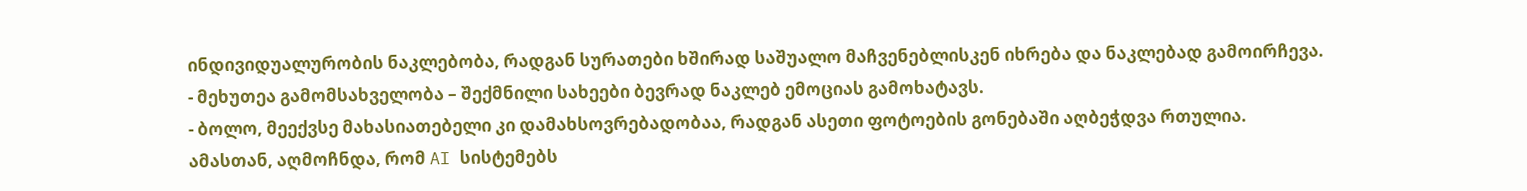ინდივიდუალურობის ნაკლებობა, რადგან სურათები ხშირად საშუალო მაჩვენებლისკენ იხრება და ნაკლებად გამოირჩევა.
- მეხუთეა გამომსახველობა – შექმნილი სახეები ბევრად ნაკლებ ემოციას გამოხატავს.
- ბოლო, მეექვსე მახასიათებელი კი დამახსოვრებადობაა, რადგან ასეთი ფოტოების გონებაში აღბეჭდვა რთულია.
ამასთან, აღმოჩნდა, რომ AI სისტემებს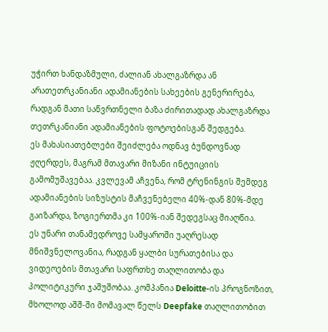უჭირთ ხანდაზმული, ძალიან ახალგაზრდა ან არათეთრკანიანი ადამიანების სახეების გენერირება, რადგან მათი საწვრთნელი ბაზა ძირითადად ახალგაზრდა თეთრკანიანი ადამიანების ფოტოებისგან შედგება.
ეს მახასიათებლები შეიძლება ოდნავ ბუნდოვნად ჟღერდეს, მაგრამ მთავარი მიზანი ინტუიციის გამომუშავებაა. კვლევამ აჩვენა, რომ ტრენინგის შემდეგ ადამიანების სიზუსტის მაჩვენებელი 40%-დან 80%-მდე გაიზარდა, ზოგიერთმა კი 100%-იან შედეგსაც მიაღწია.
ეს უნარი თანამედროვე სამყაროში უაღრესად მნიშვნელოვანია, რადგან ყალბი სურათებისა და ვიდეოების მთავარი საფრთხე თაღლითობა და პოლიტიკური ჯაშუშობაა. კომპანია Deloitte-ის პროგნოზით, მხოლოდ აშშ-ში მომავალ წელს Deepfake თაღლითობით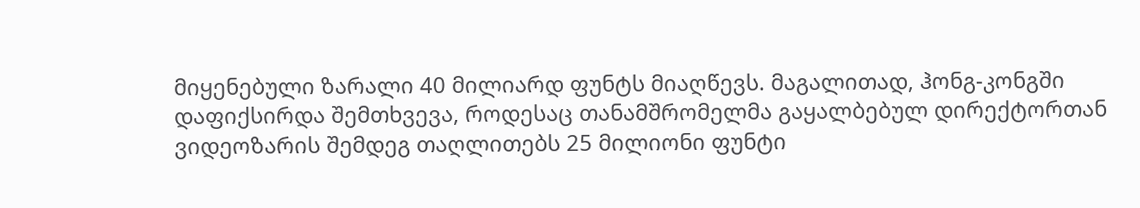მიყენებული ზარალი 40 მილიარდ ფუნტს მიაღწევს. მაგალითად, ჰონგ-კონგში დაფიქსირდა შემთხვევა, როდესაც თანამშრომელმა გაყალბებულ დირექტორთან ვიდეოზარის შემდეგ თაღლითებს 25 მილიონი ფუნტი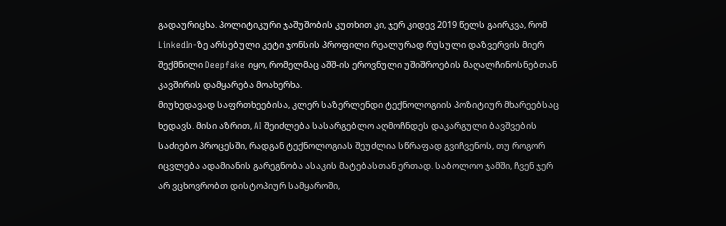გადაურიცხა. პოლიტიკური ჯაშუშობის კუთხით კი, ჯერ კიდევ 2019 წელს გაირკვა, რომ LinkedIn-ზე არსებული კეტი ჯონსის პროფილი რეალურად რუსული დაზვერვის მიერ შექმნილი Deepfake იყო, რომელმაც აშშ-ის ეროვნული უშიშროების მაღალჩინოსნებთან კავშირის დამყარება მოახერხა.
მიუხედავად საფრთხეებისა, კლერ საზერლენდი ტექნოლოგიის პოზიტიურ მხარეებსაც ხედავს. მისი აზრით, AI შეიძლება სასარგებლო აღმოჩნდეს დაკარგული ბავშვების საძიებო პროცესში, რადგან ტექნოლოგიას შეუძლია სწრაფად გვიჩვენოს, თუ როგორ იცვლება ადამიანის გარეგნობა ასაკის მატებასთან ერთად. საბოლოო ჯამში, ჩვენ ჯერ არ ვცხოვრობთ დისტოპიურ სამყაროში,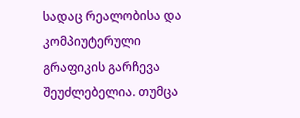სადაც რეალობისა და კომპიუტერული გრაფიკის გარჩევა შეუძლებელია. თუმცა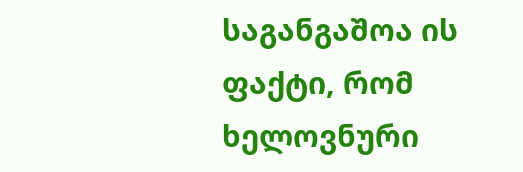საგანგაშოა ის ფაქტი, რომ ხელოვნური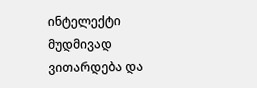ინტელექტი მუდმივად ვითარდება და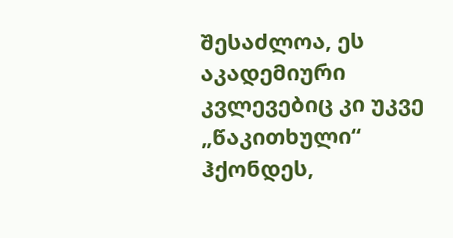შესაძლოა, ეს აკადემიური კვლევებიც კი უკვე „წაკითხული“ ჰქონდეს,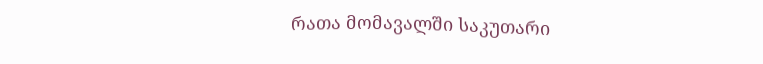რათა მომავალში საკუთარი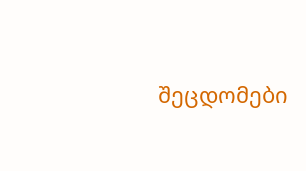შეცდომები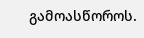გამოასწოროს.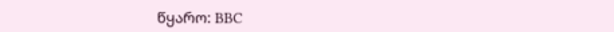წყარო: BBC